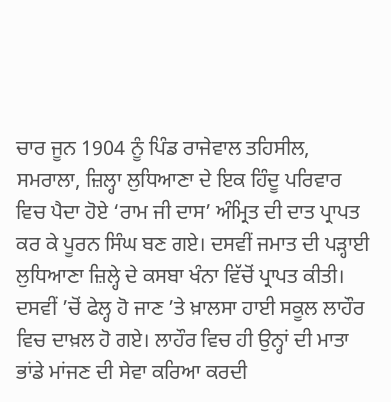ਚਾਰ ਜੂਨ 1904 ਨੂੰ ਪਿੰਡ ਰਾਜੇਵਾਲ ਤਹਿਸੀਲ, ਸਮਰਾਲਾ, ਜ਼ਿਲ੍ਹਾ ਲੁਧਿਆਣਾ ਦੇ ਇਕ ਹਿੰਦੂ ਪਰਿਵਾਰ ਵਿਚ ਪੈਦਾ ਹੋਏ ‘ਰਾਮ ਜੀ ਦਾਸ’ ਅੰਮ੍ਰਿਤ ਦੀ ਦਾਤ ਪ੍ਰਾਪਤ ਕਰ ਕੇ ਪੂਰਨ ਸਿੰਘ ਬਣ ਗਏ। ਦਸਵੀਂ ਜਮਾਤ ਦੀ ਪੜ੍ਹਾਈ ਲੁਧਿਆਣਾ ਜ਼ਿਲ੍ਹੇ ਦੇ ਕਸਬਾ ਖੰਨਾ ਵਿੱਚੋਂ ਪ੍ਰਾਪਤ ਕੀਤੀ। ਦਸਵੀਂ ’ਚੋਂ ਫੇਲ੍ਹ ਹੋ ਜਾਣ ’ਤੇ ਖ਼ਾਲਸਾ ਹਾਈ ਸਕੂਲ ਲਾਹੌਰ ਵਿਚ ਦਾਖ਼ਲ ਹੋ ਗਏ। ਲਾਹੌਰ ਵਿਚ ਹੀ ਉਨ੍ਹਾਂ ਦੀ ਮਾਤਾ ਭਾਂਡੇ ਮਾਂਜਣ ਦੀ ਸੇਵਾ ਕਰਿਆ ਕਰਦੀ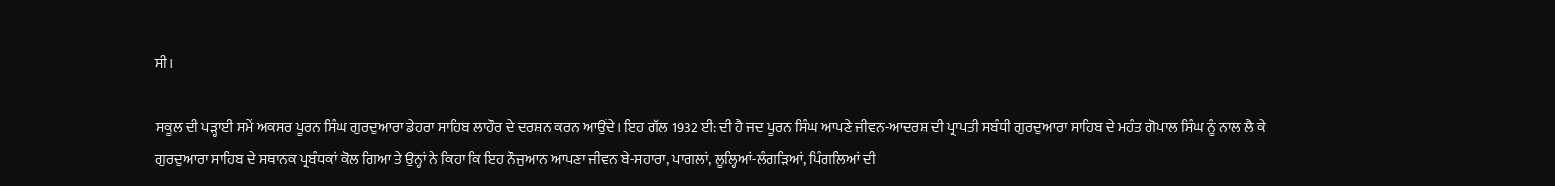ਸੀ।

ਸਕੂਲ ਦੀ ਪੜ੍ਹਾਈ ਸਮੇਂ ਅਕਸਰ ਪੂਰਨ ਸਿੰਘ ਗੁਰਦੁਆਰਾ ਡੇਹਰਾ ਸਾਹਿਬ ਲਾਹੌਰ ਦੇ ਦਰਸ਼ਨ ਕਰਨ ਆਉਂਦੇ। ਇਹ ਗੱਲ 1932 ਈ: ਦੀ ਹੈ ਜਦ ਪੂਰਨ ਸਿੰਘ ਆਪਣੇ ਜੀਵਨ-ਆਦਰਸ਼ ਦੀ ਪ੍ਰਾਪਤੀ ਸਬੰਧੀ ਗੁਰਦੁਆਰਾ ਸਾਹਿਬ ਦੇ ਮਹੰਤ ਗੋਪਾਲ ਸਿੰਘ ਨੂੰ ਨਾਲ ਲੈ ਕੇ ਗੁਰਦੁਆਰਾ ਸਾਹਿਬ ਦੇ ਸਥਾਨਕ ਪ੍ਰਬੰਧਕਾਂ ਕੋਲ ਗਿਆ ਤੇ ਉਨ੍ਹਾਂ ਨੇ ਕਿਹਾ ਕਿ ਇਹ ਨੌਜੁਆਨ ਆਪਣਾ ਜੀਵਨ ਬੇ-ਸਹਾਰਾ, ਪਾਗਲਾਂ, ਲੂਲ੍ਹਿਆਂ-ਲੰਗੜਿਆਂ, ਪਿੰਗਲਿਆਂ ਦੀ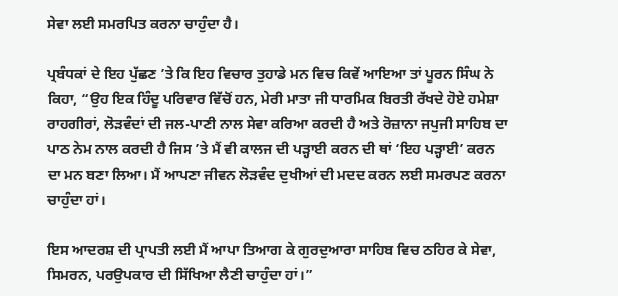ਸੇਵਾ ਲਈ ਸਮਰਪਿਤ ਕਰਨਾ ਚਾਹੁੰਦਾ ਹੈ।

ਪ੍ਰਬੰਧਕਾਂ ਦੇ ਇਹ ਪੁੱਛਣ ’ਤੇ ਕਿ ਇਹ ਵਿਚਾਰ ਤੁਹਾਡੇ ਮਨ ਵਿਚ ਕਿਵੇਂ ਆਇਆ ਤਾਂ ਪੂਰਨ ਸਿੰਘ ਨੇ ਕਿਹਾ, “ਉਹ ਇਕ ਹਿੰਦੂ ਪਰਿਵਾਰ ਵਿੱਚੋਂ ਹਨ, ਮੇਰੀ ਮਾਤਾ ਜੀ ਧਾਰਮਿਕ ਬਿਰਤੀ ਰੱਖਦੇ ਹੋਏ ਹਮੇਸ਼ਾ ਰਾਹਗੀਰਾਂ, ਲੋੜਵੰਦਾਂ ਦੀ ਜਲ-ਪਾਣੀ ਨਾਲ ਸੇਵਾ ਕਰਿਆ ਕਰਦੀ ਹੈ ਅਤੇ ਰੋਜ਼ਾਨਾ ਜਪੁਜੀ ਸਾਹਿਬ ਦਾ ਪਾਠ ਨੇਮ ਨਾਲ ਕਰਦੀ ਹੈ ਜਿਸ ’ਤੇ ਮੈਂ ਵੀ ਕਾਲਜ ਦੀ ਪੜ੍ਹਾਈ ਕਰਨ ਦੀ ਥਾਂ ‘ਇਹ ਪੜ੍ਹਾਈ’ ਕਰਨ ਦਾ ਮਨ ਬਣਾ ਲਿਆ। ਮੈਂ ਆਪਣਾ ਜੀਵਨ ਲੋੜਵੰਦ ਦੁਖੀਆਂ ਦੀ ਮਦਦ ਕਰਨ ਲਈ ਸਮਰਪਣ ਕਰਨਾ ਚਾਹੁੰਦਾ ਹਾਂ।

ਇਸ ਆਦਰਸ਼ ਦੀ ਪ੍ਰਾਪਤੀ ਲਈ ਮੈਂ ਆਪਾ ਤਿਆਗ ਕੇ ਗੁਰਦੁਆਰਾ ਸਾਹਿਬ ਵਿਚ ਠਹਿਰ ਕੇ ਸੇਵਾ, ਸਿਮਰਨ, ਪਰਉਪਕਾਰ ਦੀ ਸਿੱਖਿਆ ਲੈਣੀ ਚਾਹੁੰਦਾ ਹਾਂ।”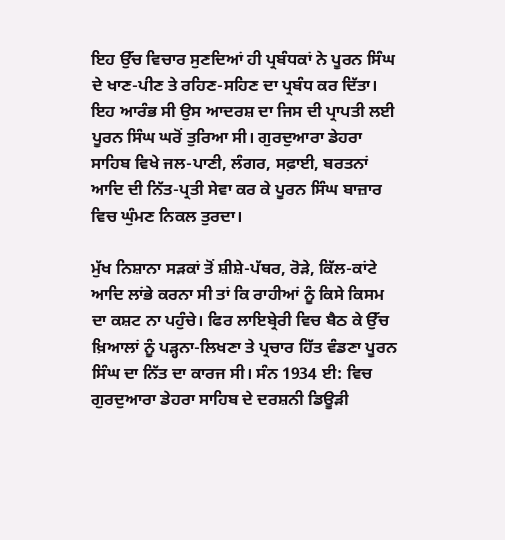ਇਹ ਉੱਚ ਵਿਚਾਰ ਸੁਣਦਿਆਂ ਹੀ ਪ੍ਰਬੰਧਕਾਂ ਨੇ ਪੂਰਨ ਸਿੰਘ ਦੇ ਖਾਣ-ਪੀਣ ਤੇ ਰਹਿਣ-ਸਹਿਣ ਦਾ ਪ੍ਰਬੰਧ ਕਰ ਦਿੱਤਾ। ਇਹ ਆਰੰਭ ਸੀ ਉਸ ਆਦਰਸ਼ ਦਾ ਜਿਸ ਦੀ ਪ੍ਰਾਪਤੀ ਲਈ ਪੂਰਨ ਸਿੰਘ ਘਰੋਂ ਤੁਰਿਆ ਸੀ। ਗੁਰਦੁਆਰਾ ਡੇਹਰਾ ਸਾਹਿਬ ਵਿਖੇ ਜਲ-ਪਾਣੀ, ਲੰਗਰ, ਸਫ਼ਾਈ, ਬਰਤਨਾਂ ਆਦਿ ਦੀ ਨਿੱਤ-ਪ੍ਰਤੀ ਸੇਵਾ ਕਰ ਕੇ ਪੂਰਨ ਸਿੰਘ ਬਾਜ਼ਾਰ ਵਿਚ ਘੁੰਮਣ ਨਿਕਲ ਤੁਰਦਾ।

ਮੁੱਖ ਨਿਸ਼ਾਨਾ ਸੜਕਾਂ ਤੋਂ ਸ਼ੀਸ਼ੇ-ਪੱਥਰ, ਰੋੜੇ, ਕਿੱਲ-ਕਾਂਟੇ ਆਦਿ ਲਾਂਭੇ ਕਰਨਾ ਸੀ ਤਾਂ ਕਿ ਰਾਹੀਆਂ ਨੂੰ ਕਿਸੇ ਕਿਸਮ ਦਾ ਕਸ਼ਟ ਨਾ ਪਹੁੰਚੇ। ਫਿਰ ਲਾਇਬ੍ਰੇਰੀ ਵਿਚ ਬੈਠ ਕੇ ਉੱਚ ਖ਼ਿਆਲਾਂ ਨੂੰ ਪੜ੍ਹਨਾ-ਲਿਖਣਾ ਤੇ ਪ੍ਰਚਾਰ ਹਿੱਤ ਵੰਡਣਾ ਪੂਰਨ ਸਿੰਘ ਦਾ ਨਿੱਤ ਦਾ ਕਾਰਜ ਸੀ। ਸੰਨ 1934 ਈ: ਵਿਚ ਗੁਰਦੁਆਰਾ ਡੇਹਰਾ ਸਾਹਿਬ ਦੇ ਦਰਸ਼ਨੀ ਡਿਊੜੀ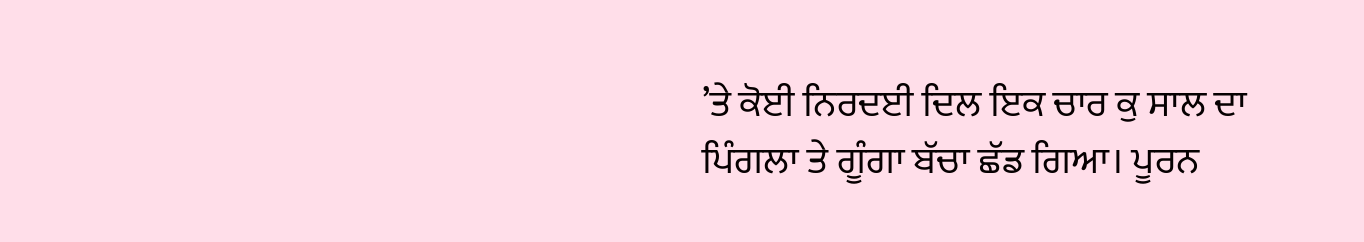’ਤੇ ਕੋਈ ਨਿਰਦਈ ਦਿਲ ਇਕ ਚਾਰ ਕੁ ਸਾਲ ਦਾ ਪਿੰਗਲਾ ਤੇ ਗੂੰਗਾ ਬੱਚਾ ਛੱਡ ਗਿਆ। ਪੂਰਨ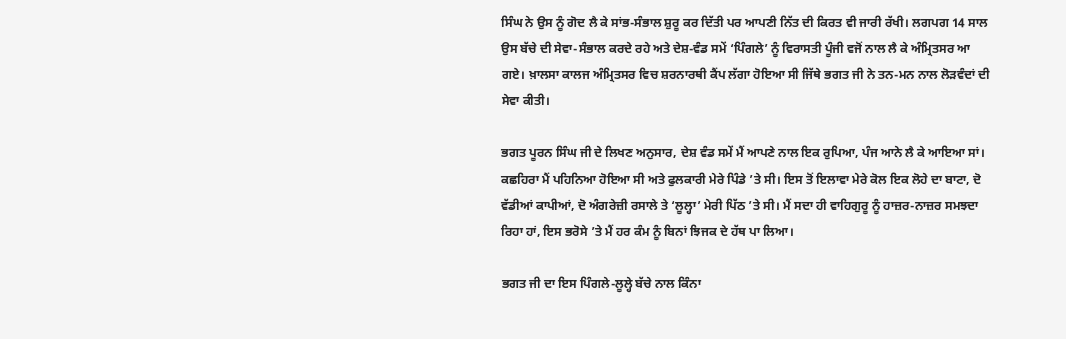ਸਿੰਘ ਨੇ ਉਸ ਨੂੰ ਗੋਦ ਲੈ ਕੇ ਸਾਂਭ-ਸੰਭਾਲ ਸ਼ੁਰੂ ਕਰ ਦਿੱਤੀ ਪਰ ਆਪਣੀ ਨਿੱਤ ਦੀ ਕਿਰਤ ਵੀ ਜਾਰੀ ਰੱਖੀ। ਲਗਪਗ 14 ਸਾਲ ਉਸ ਬੱਚੇ ਦੀ ਸੇਵਾ-ਸੰਭਾਲ ਕਰਦੇ ਰਹੇ ਅਤੇ ਦੇਸ਼-ਵੰਡ ਸਮੇਂ ‘ਪਿੰਗਲੇ’ ਨੂੰ ਵਿਰਾਸਤੀ ਪੂੰਜੀ ਵਜੋਂ ਨਾਲ ਲੈ ਕੇ ਅੰਮ੍ਰਿਤਸਰ ਆ ਗਏ। ਖ਼ਾਲਸਾ ਕਾਲਜ ਅੰਮ੍ਰਿਤਸਰ ਵਿਚ ਸ਼ਰਨਾਰਥੀ ਕੈਂਪ ਲੱਗਾ ਹੋਇਆ ਸੀ ਜਿੱਥੇ ਭਗਤ ਜੀ ਨੇ ਤਨ-ਮਨ ਨਾਲ ਲੋੜਵੰਦਾਂ ਦੀ ਸੇਵਾ ਕੀਤੀ।

ਭਗਤ ਪੂਰਨ ਸਿੰਘ ਜੀ ਦੇ ਲਿਖਣ ਅਨੁਸਾਰ, ਦੇਸ਼ ਵੰਡ ਸਮੇਂ ਮੈਂ ਆਪਣੇ ਨਾਲ ਇਕ ਰੁਪਿਆ, ਪੰਜ ਆਨੇ ਲੈ ਕੇ ਆਇਆ ਸਾਂ। ਕਛਹਿਰਾ ਮੈਂ ਪਹਿਨਿਆ ਹੋਇਆ ਸੀ ਅਤੇ ਫੁਲਕਾਰੀ ਮੇਰੇ ਪਿੰਡੇ ’ਤੇ ਸੀ। ਇਸ ਤੋਂ ਇਲਾਵਾ ਮੇਰੇ ਕੋਲ ਇਕ ਲੋਹੇ ਦਾ ਬਾਟਾ, ਦੋ ਵੱਡੀਆਂ ਕਾਪੀਆਂ, ਦੋ ਅੰਗਰੇਜ਼ੀ ਰਸਾਲੇ ਤੇ ‘ਲੂਲ੍ਹਾ’ ਮੇਰੀ ਪਿੱਠ ’ਤੇ ਸੀ। ਮੈਂ ਸਦਾ ਹੀ ਵਾਹਿਗੁਰੂ ਨੂੰ ਹਾਜ਼ਰ-ਨਾਜ਼ਰ ਸਮਝਦਾ ਰਿਹਾ ਹਾਂ, ਇਸ ਭਰੋਸੇ ’ਤੇ ਮੈਂ ਹਰ ਕੰਮ ਨੂੰ ਬਿਨਾਂ ਝਿਜਕ ਦੇ ਹੱਥ ਪਾ ਲਿਆ।

ਭਗਤ ਜੀ ਦਾ ਇਸ ਪਿੰਗਲੇ-ਲੂਲ੍ਹੇ ਬੱਚੇ ਨਾਲ ਕਿੰਨਾ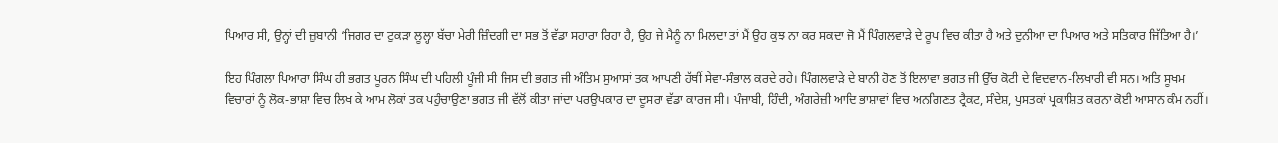ਪਿਆਰ ਸੀ, ਉਨ੍ਹਾਂ ਦੀ ਜ਼ੁਬਾਨੀ ‘ਜਿਗਰ ਦਾ ਟੁਕੜਾ ਲੂਲ੍ਹਾ ਬੱਚਾ ਮੇਰੀ ਜ਼ਿੰਦਗੀ ਦਾ ਸਭ ਤੋਂ ਵੱਡਾ ਸਹਾਰਾ ਰਿਹਾ ਹੈ, ਉਹ ਜੇ ਮੈਨੂੰ ਨਾ ਮਿਲਦਾ ਤਾਂ ਮੈਂ ਉਹ ਕੁਝ ਨਾ ਕਰ ਸਕਦਾ ਜੋ ਮੈਂ ਪਿੰਗਲਵਾੜੇ ਦੇ ਰੂਪ ਵਿਚ ਕੀਤਾ ਹੈ ਅਤੇ ਦੁਨੀਆ ਦਾ ਪਿਆਰ ਅਤੇ ਸਤਿਕਾਰ ਜਿੱਤਿਆ ਹੈ।’

ਇਹ ਪਿੰਗਲਾ ਪਿਆਰਾ ਸਿੰਘ ਹੀ ਭਗਤ ਪੂਰਨ ਸਿੰਘ ਦੀ ਪਹਿਲੀ ਪੂੰਜੀ ਸੀ ਜਿਸ ਦੀ ਭਗਤ ਜੀ ਅੰਤਿਮ ਸੁਆਸਾਂ ਤਕ ਆਪਣੀ ਹੱਥੀਂ ਸੇਵਾ-ਸੰਭਾਲ ਕਰਦੇ ਰਹੇ। ਪਿੰਗਲਵਾੜੇ ਦੇ ਬਾਨੀ ਹੋਣ ਤੋਂ ਇਲਾਵਾ ਭਗਤ ਜੀ ਉੱਚ ਕੋਟੀ ਦੇ ਵਿਦਵਾਨ-ਲਿਖਾਰੀ ਵੀ ਸਨ। ਅਤਿ ਸੂਖਮ ਵਿਚਾਰਾਂ ਨੂੰ ਲੋਕ-ਭਾਸ਼ਾ ਵਿਚ ਲਿਖ ਕੇ ਆਮ ਲੋਕਾਂ ਤਕ ਪਹੁੰਚਾਉਣਾ ਭਗਤ ਜੀ ਵੱਲੋਂ ਕੀਤਾ ਜਾਂਦਾ ਪਰਉਪਕਾਰ ਦਾ ਦੂਸਰਾ ਵੱਡਾ ਕਾਰਜ ਸੀ। ਪੰਜਾਬੀ, ਹਿੰਦੀ, ਅੰਗਰੇਜ਼ੀ ਆਦਿ ਭਾਸ਼ਾਵਾਂ ਵਿਚ ਅਨਗਿਣਤ ਟ੍ਰੈਕਟ, ਸੰਦੇਸ਼, ਪੁਸਤਕਾਂ ਪ੍ਰਕਾਸ਼ਿਤ ਕਰਨਾ ਕੋਈ ਆਸਾਨ ਕੰਮ ਨਹੀਂ।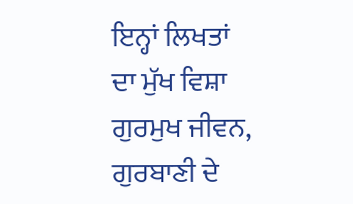ਇਨ੍ਹਾਂ ਲਿਖਤਾਂ ਦਾ ਮੁੱਖ ਵਿਸ਼ਾ ਗੁਰਮੁਖ ਜੀਵਨ, ਗੁਰਬਾਣੀ ਦੇ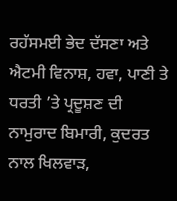ਰਹੱਸਮਈ ਭੇਦ ਦੱਸਣਾ ਅਤੇ ਐਟਮੀ ਵਿਨਾਸ਼, ਹਵਾ, ਪਾਣੀ ਤੇ ਧਰਤੀ ’ਤੇ ਪ੍ਰਦੂਸ਼ਣ ਦੀ ਨਾਮੁਰਾਦ ਬਿਮਾਰੀ, ਕੁਦਰਤ ਨਾਲ ਖਿਲਵਾੜ,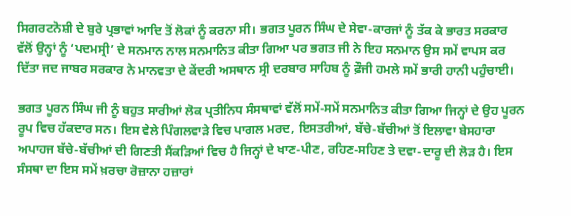ਸਿਗਰਟਨੋਸ਼ੀ ਦੇ ਬੁਰੇ ਪ੍ਰਭਾਵਾਂ ਆਦਿ ਤੋਂ ਲੋਕਾਂ ਨੂੰ ਕਰਨਾ ਸੀ। ਭਗਤ ਪੂਰਨ ਸਿੰਘ ਦੇ ਸੇਵਾ-ਕਾਰਜਾਂ ਨੂੰ ਤੱਕ ਕੇ ਭਾਰਤ ਸਰਕਾਰ ਵੱਲੋਂ ਉਨ੍ਹਾਂ ਨੂੰ ‘ਪਦਮਸ੍ਰੀ’ ਦੇ ਸਨਮਾਨ ਨਾਲ ਸਨਮਾਨਿਤ ਕੀਤਾ ਗਿਆ ਪਰ ਭਗਤ ਜੀ ਨੇ ਇਹ ਸਨਮਾਨ ਉਸ ਸਮੇਂ ਵਾਪਸ ਕਰ ਦਿੱਤਾ ਜਦ ਜਾਬਰ ਸਰਕਾਰ ਨੇ ਮਾਨਵਤਾ ਦੇ ਕੇਂਦਰੀ ਅਸਥਾਨ ਸ੍ਰੀ ਦਰਬਾਰ ਸਾਹਿਬ ਨੂੰ ਫ਼ੌਜੀ ਹਮਲੇ ਸਮੇਂ ਭਾਰੀ ਹਾਨੀ ਪਹੁੰਚਾਈ।

ਭਗਤ ਪੂਰਨ ਸਿੰਘ ਜੀ ਨੂੰ ਬਹੁਤ ਸਾਰੀਆਂ ਲੋਕ ਪ੍ਰਤੀਨਿਧ ਸੰਸਥਾਵਾਂ ਵੱਲੋਂ ਸਮੇਂ-ਸਮੇਂ ਸਨਮਾਨਿਤ ਕੀਤਾ ਗਿਆ ਜਿਨ੍ਹਾਂ ਦੇ ਉਹ ਪੂਰਨ ਰੂਪ ਵਿਚ ਹੱਕਦਾਰ ਸਨ। ਇਸ ਵੇਲੇ ਪਿੰਗਲਵਾੜੇ ਵਿਚ ਪਾਗਲ ਮਰਦ, ਇਸਤਰੀਆਂ, ਬੱਚੇ-ਬੱਚੀਆਂ ਤੋਂ ਇਲਾਵਾ ਬੇਸਹਾਰਾ ਅਪਾਹਜ ਬੱਚੇ-ਬੱਚੀਆਂ ਦੀ ਗਿਣਤੀ ਸੈਂਕੜਿਆਂ ਵਿਚ ਹੈ ਜਿਨ੍ਹਾਂ ਦੇ ਖਾਣ-ਪੀਣ, ਰਹਿਣ-ਸਹਿਣ ਤੇ ਦਵਾ-ਦਾਰੂ ਦੀ ਲੋੜ ਹੈ। ਇਸ ਸੰਸਥਾ ਦਾ ਇਸ ਸਮੇਂ ਖ਼ਰਚਾ ਰੋਜ਼ਾਨਾ ਹਜ਼ਾਰਾਂ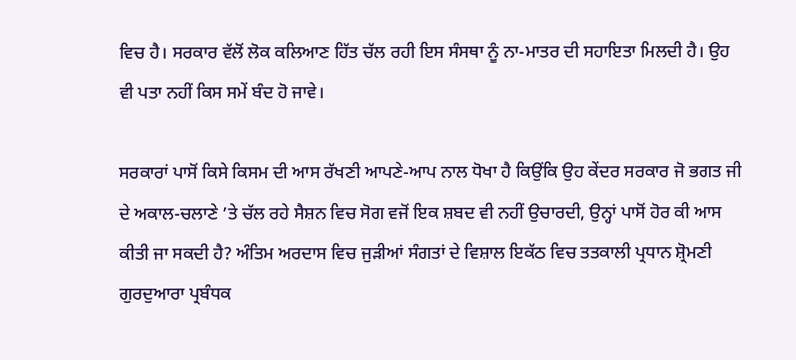ਵਿਚ ਹੈ। ਸਰਕਾਰ ਵੱਲੋਂ ਲੋਕ ਕਲਿਆਣ ਹਿੱਤ ਚੱਲ ਰਹੀ ਇਸ ਸੰਸਥਾ ਨੂੰ ਨਾ-ਮਾਤਰ ਦੀ ਸਹਾਇਤਾ ਮਿਲਦੀ ਹੈ। ਉਹ ਵੀ ਪਤਾ ਨਹੀਂ ਕਿਸ ਸਮੇਂ ਬੰਦ ਹੋ ਜਾਵੇ।

ਸਰਕਾਰਾਂ ਪਾਸੋਂ ਕਿਸੇ ਕਿਸਮ ਦੀ ਆਸ ਰੱਖਣੀ ਆਪਣੇ-ਆਪ ਨਾਲ ਧੋਖਾ ਹੈ ਕਿਉਂਕਿ ਉਹ ਕੇਂਦਰ ਸਰਕਾਰ ਜੋ ਭਗਤ ਜੀ ਦੇ ਅਕਾਲ-ਚਲਾਣੇ ’ਤੇ ਚੱਲ ਰਹੇ ਸੈਸ਼ਨ ਵਿਚ ਸੋਗ ਵਜੋਂ ਇਕ ਸ਼ਬਦ ਵੀ ਨਹੀਂ ਉਚਾਰਦੀ, ਉਨ੍ਹਾਂ ਪਾਸੋਂ ਹੋਰ ਕੀ ਆਸ ਕੀਤੀ ਜਾ ਸਕਦੀ ਹੈ? ਅੰਤਿਮ ਅਰਦਾਸ ਵਿਚ ਜੁੜੀਆਂ ਸੰਗਤਾਂ ਦੇ ਵਿਸ਼ਾਲ ਇਕੱਠ ਵਿਚ ਤਤਕਾਲੀ ਪ੍ਰਧਾਨ ਸ਼੍ਰੋਮਣੀ ਗੁਰਦੁਆਰਾ ਪ੍ਰਬੰਧਕ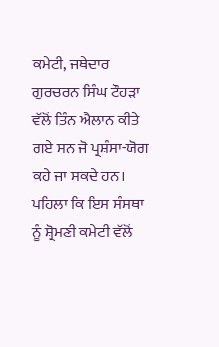ਕਮੇਟੀ, ਜਥੇਦਾਰ ਗੁਰਚਰਨ ਸਿੰਘ ਟੌਹੜਾ ਵੱਲੋਂ ਤਿੰਨ ਐਲਾਨ ਕੀਤੇ ਗਏ ਸਨ ਜੋ ਪ੍ਰਸ਼ੰਸਾ-ਯੋਗ ਕਹੇ ਜਾ ਸਕਦੇ ਹਨ। ਪਹਿਲਾ ਕਿ ਇਸ ਸੰਸਥਾ ਨੂੰ ਸ਼੍ਰੋਮਣੀ ਕਮੇਟੀ ਵੱਲੋਂ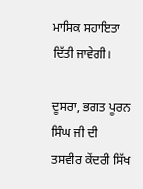ਮਾਸਿਕ ਸਹਾਇਤਾ ਦਿੱਤੀ ਜਾਵੇਗੀ।

ਦੂਸਰਾ, ਭਗਤ ਪੂਰਨ ਸਿੰਘ ਜੀ ਦੀ ਤਸਵੀਰ ਕੇਂਦਰੀ ਸਿੱਖ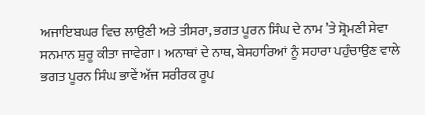ਅਜਾਇਬਘਰ ਵਿਚ ਲਾਉਣੀ ਅਤੇ ਤੀਸਰਾ, ਭਗਤ ਪੂਰਨ ਸਿੰਘ ਦੇ ਨਾਮ ’ਤੇ ਸ਼੍ਰੋਮਣੀ ਸੇਵਾ ਸਨਮਾਨ ਸ਼ੁਰੂ ਕੀਤਾ ਜਾਵੇਗਾ। ਅਨਾਥਾਂ ਦੇ ਨਾਥ, ਬੇਸਹਾਰਿਆਂ ਨੂੰ ਸਹਾਰਾ ਪਹੁੰਚਾਉਣ ਵਾਲੇ ਭਗਤ ਪੂਰਨ ਸਿੰਘ ਭਾਵੇਂ ਅੱਜ ਸਰੀਰਕ ਰੂਪ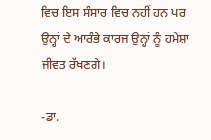ਵਿਚ ਇਸ ਸੰਸਾਰ ਵਿਚ ਨਹੀਂ ਹਨ ਪਰ ਉਨ੍ਹਾਂ ਦੇ ਆਰੰਭੇ ਕਾਰਜ ਉਨ੍ਹਾਂ ਨੂੰ ਹਮੇਸ਼ਾ ਜੀਵਤ ਰੱਖਣਗੇ।

-ਡਾ.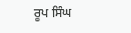ਰੂਪ ਸਿੰਘ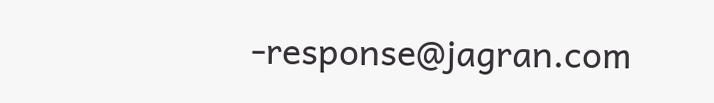-response@jagran.com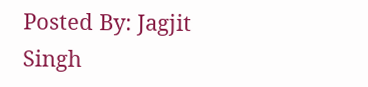Posted By: Jagjit Singh